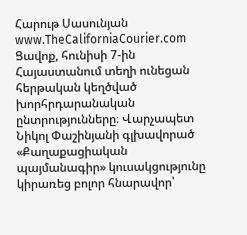Հարութ Սասունյան
www.TheCaliforniaCourier.com
Ցավոք, հունիսի 7-ին Հայաստանում տեղի ունեցան հերթական կեղծված խորհրդարանական ընտրությունները։ Վարչապետ Նիկոլ Փաշինյանի գլխավորած «Քաղաքացիական պայմանագիր» կուսակցությունը կիրառեց բոլոր հնարավոր՝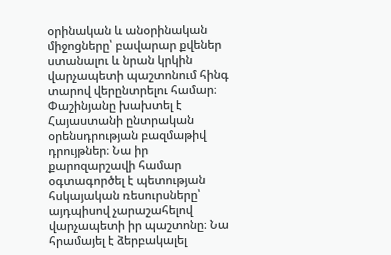օրինական և անօրինական միջոցները՝ բավարար քվեներ ստանալու և նրան կրկին վարչապետի պաշտոնում հինգ տարով վերընտրելու համար։
Փաշինյանը խախտել է Հայաստանի ընտրական օրենսդրության բազմաթիվ դրույթներ։ Նա իր քարոզարշավի համար օգտագործել է պետության հսկայական ռեսուրսները՝ այդպիսով չարաշահելով վարչապետի իր պաշտոնը։ Նա հրամայել է ձերբակալել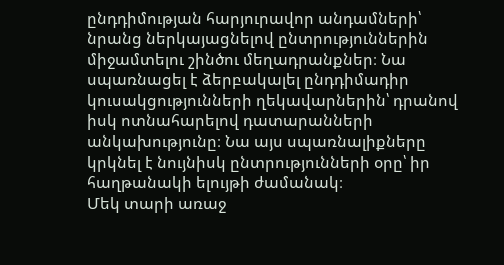ընդդիմության հարյուրավոր անդամների՝ նրանց ներկայացնելով ընտրություններին միջամտելու շինծու մեղադրանքներ։ Նա սպառնացել է ձերբակալել ընդդիմադիր կուսակցությունների ղեկավարներին՝ դրանով իսկ ոտնահարելով դատարանների անկախությունը։ Նա այս սպառնալիքները կրկնել է նույնիսկ ընտրությունների օրը՝ իր հաղթանակի ելույթի ժամանակ։
Մեկ տարի առաջ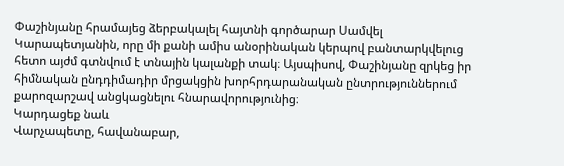Փաշինյանը հրամայեց ձերբակալել հայտնի գործարար Սամվել Կարապետյանին, որը մի քանի ամիս անօրինական կերպով բանտարկվելուց հետո այժմ գտնվում է տնային կալանքի տակ։ Այսպիսով, Փաշինյանը զրկեց իր հիմնական ընդդիմադիր մրցակցին խորհրդարանական ընտրություններում քարոզարշավ անցկացնելու հնարավորությունից։
Կարդացեք նաև
Վարչապետը, հավանաբար,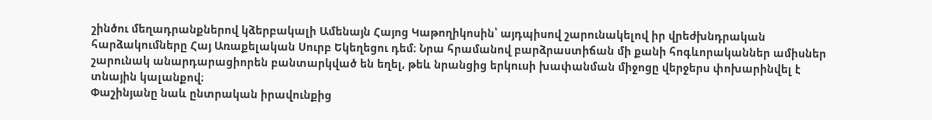շինծու մեղադրանքներով կձերբակալի Ամենայն Հայոց Կաթողիկոսին՝ այդպիսով շարունակելով իր վրեժխնդրական հարձակումները Հայ Առաքելական Սուրբ Եկեղեցու դեմ։ Նրա հրամանով բարձրաստիճան մի քանի հոգևորականներ ամիսներ շարունակ անարդարացիորեն բանտարկված են եղել, թեև նրանցից երկուսի խափանման միջոցը վերջերս փոխարինվել է տնային կալանքով։
Փաշինյանը նաև ընտրական իրավունքից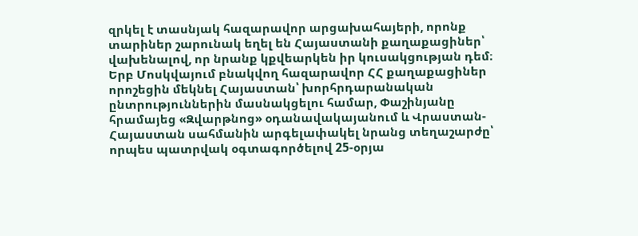զրկել է տասնյակ հազարավոր արցախահայերի, որոնք տարիներ շարունակ եղել են Հայաստանի քաղաքացիներ՝ վախենալով, որ նրանք կքվեարկեն իր կուսակցության դեմ։
Երբ Մոսկվայում բնակվող հազարավոր ՀՀ քաղաքացիներ որոշեցին մեկնել Հայաստան՝ խորհրդարանական ընտրություններին մասնակցելու համար, Փաշինյանը հրամայեց «Զվարթնոց» օդանավակայանում և Վրաստան-Հայաստան սահմանին արգելափակել նրանց տեղաշարժը՝ որպես պատրվակ օգտագործելով 25-օրյա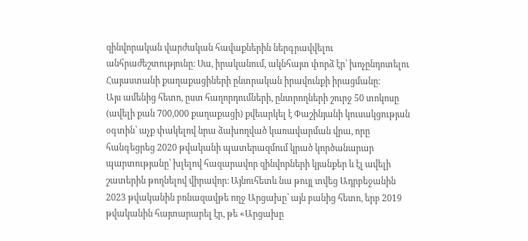զինվորական վարժական հավաքներին ներգրավվելու անհրաժեշտությունը։ Սա, իրականում, ակնհայտ փորձ էր՝ խոչընդոտելու Հայաստանի քաղաքացիների ընտրական իրավունքի իրացմանը։
Այս ամենից հետո, ըստ հաղորդումների, ընտրողների շուրջ 50 տոկոսը (ավելի քան 700,000 քաղաքացի) քվեարկել է Փաշինյանի կուսակցության օգտին՝ աչք փակելով նրա ձախողված կառավարման վրա, որը հանգեցրեց 2020 թվականի պատերազմում կրած կործանարար պարտությանը՝ խլելով հազարավոր զինվորների կյանքեր և էլ ավելի շատերին թողնելով վիրավոր։ Այնուհետև նա թույլ տվեց Ադրբեջանին 2023 թվականին բռնազավթե ողջ Արցախը՝ այն բանից հետո, երբ 2019 թվականին հայտարարել էր, թե «Արցախը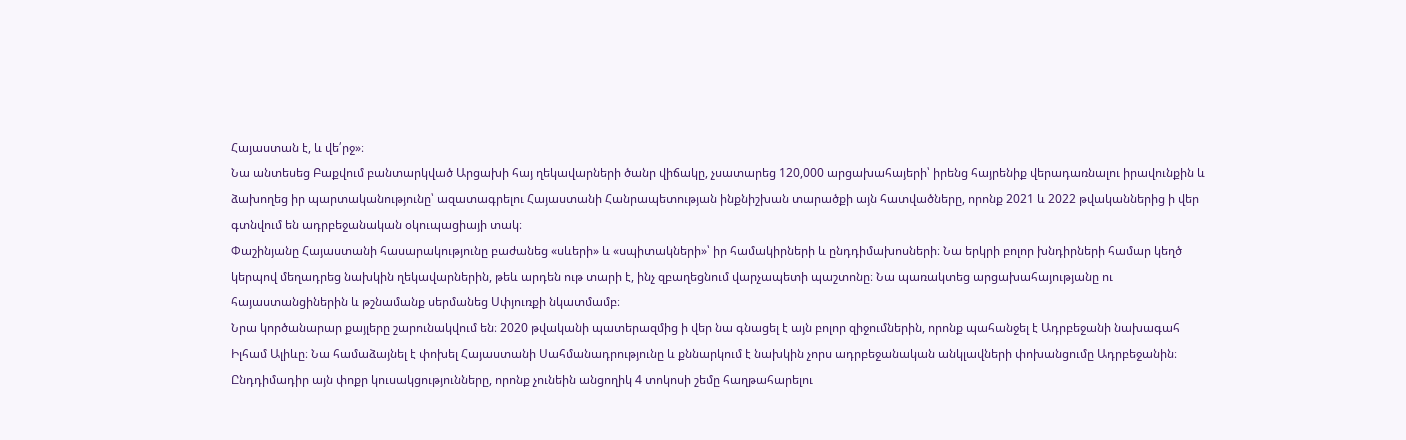Հայաստան է, և վե՛րջ»։
Նա անտեսեց Բաքվում բանտարկված Արցախի հայ ղեկավարների ծանր վիճակը, չսատարեց 120,000 արցախահայերի՝ իրենց հայրենիք վերադառնալու իրավունքին և ձախողեց իր պարտականությունը՝ ազատագրելու Հայաստանի Հանրապետության ինքնիշխան տարածքի այն հատվածները, որոնք 2021 և 2022 թվականներից ի վեր գտնվում են ադրբեջանական օկուպացիայի տակ։
Փաշինյանը Հայաստանի հասարակությունը բաժանեց «սևերի» և «սպիտակների»՝ իր համակիրների և ընդդիմախոսների։ Նա երկրի բոլոր խնդիրների համար կեղծ կերպով մեղադրեց նախկին ղեկավարներին, թեև արդեն ութ տարի է, ինչ զբաղեցնում վարչապետի պաշտոնը։ Նա պառակտեց արցախահայությանը ու հայաստանցիներին և թշնամանք սերմանեց Սփյուռքի նկատմամբ։
Նրա կործանարար քայլերը շարունակվում են։ 2020 թվականի պատերազմից ի վեր նա գնացել է այն բոլոր զիջումներին, որոնք պահանջել է Ադրբեջանի նախագահ Իլհամ Ալիևը։ Նա համաձայնել է փոխել Հայաստանի Սահմանադրությունը և քննարկում է նախկին չորս ադրբեջանական անկլավների փոխանցումը Ադրբեջանին։
Ընդդիմադիր այն փոքր կուսակցությունները, որոնք չունեին անցողիկ 4 տոկոսի շեմը հաղթահարելու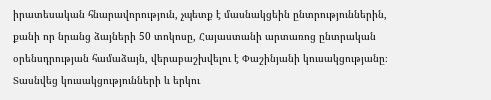իրատեսական հնարավորություն, չպետք է մասնակցեին ընտրություններին, քանի որ նրանց ձայների 50 տոկոսը, Հայաստանի արտառոց ընտրական օրենսդրության համաձայն, վերաբաշխվելու է Փաշինյանի կուսակցությանը։ Տասնվեց կուսակցությունների և երկու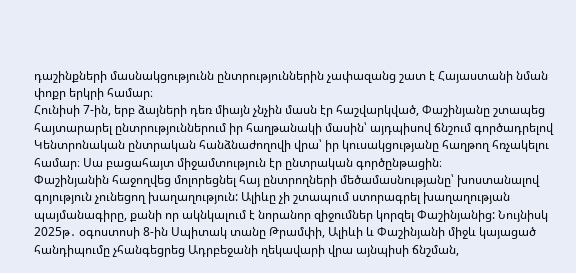դաշինքների մասնակցությունն ընտրություններին չափազանց շատ է Հայաստանի նման փոքր երկրի համար։
Հունիսի 7-ին, երբ ձայների դեռ միայն չնչին մասն էր հաշվարկված, Փաշինյանը շտապեց հայտարարել ընտրություններում իր հաղթանակի մասին՝ այդպիսով ճնշում գործադրելով Կենտրոնական ընտրական հանձնաժողովի վրա՝ իր կուսակցությանը հաղթող հռչակելու համար։ Սա բացահայտ միջամտություն էր ընտրական գործընթացին։
Փաշինյանին հաջողվեց մոլորեցնել հայ ընտրողների մեծամասնությանը՝ խոստանալով գոյություն չունեցող խաղաղություն: Ալիևը չի շտապում ստորագրել խաղաղության պայմանագիրը, քանի որ ակնկալում է նորանոր զիջումներ կորզել Փաշինյանից: Նույնիսկ 2025թ․ օգոստոսի 8-ին Սպիտակ տանը Թրամփի, Ալիևի և Փաշինյանի միջև կայացած հանդիպումը չհանգեցրեց Ադրբեջանի ղեկավարի վրա այնպիսի ճնշման,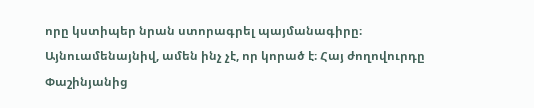որը կստիպեր նրան ստորագրել պայմանագիրը։
Այնուամենայնիվ, ամեն ինչ չէ, որ կորած է։ Հայ ժողովուրդը Փաշինյանից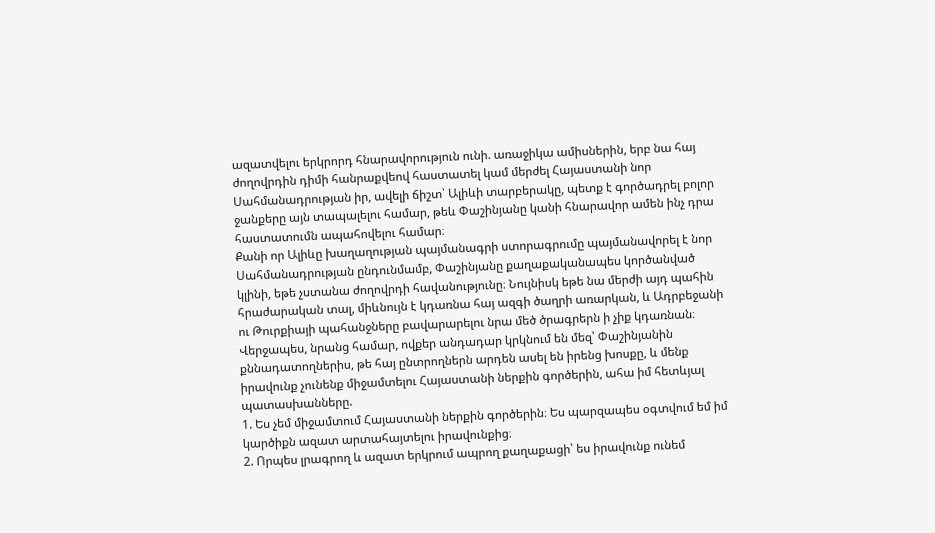ազատվելու երկրորդ հնարավորություն ունի. առաջիկա ամիսներին, երբ նա հայ ժողովրդին դիմի հանրաքվեով հաստատել կամ մերժել Հայաստանի նոր Սահմանադրության իր, ավելի ճիշտ՝ Ալիևի տարբերակը, պետք է գործադրել բոլոր ջանքերը այն տապալելու համար, թեև Փաշինյանը կանի հնարավոր ամեն ինչ դրա հաստատումն ապահովելու համար։
Քանի որ Ալիևը խաղաղության պայմանագրի ստորագրումը պայմանավորել է նոր Սահմանադրության ընդունմամբ, Փաշինյանը քաղաքականապես կործանված կլինի, եթե չստանա ժողովրդի հավանությունը։ Նույնիսկ եթե նա մերժի այդ պահին հրաժարական տալ, միևնույն է կդառնա հայ ազգի ծաղրի առարկան, և Ադրբեջանի ու Թուրքիայի պահանջները բավարարելու նրա մեծ ծրագրերն ի չիք կդառնան։
Վերջապես, նրանց համար, ովքեր անդադար կրկնում են մեզ՝ Փաշինյանին քննադատողներիս, թե հայ ընտրողներն արդեն ասել են իրենց խոսքը, և մենք իրավունք չունենք միջամտելու Հայաստանի ներքին գործերին, ահա իմ հետևյալ պատասխանները.
1. Ես չեմ միջամտում Հայաստանի ներքին գործերին։ Ես պարզապես օգտվում եմ իմ կարծիքն ազատ արտահայտելու իրավունքից։
2. Որպես լրագրող և ազատ երկրում ապրող քաղաքացի՝ ես իրավունք ունեմ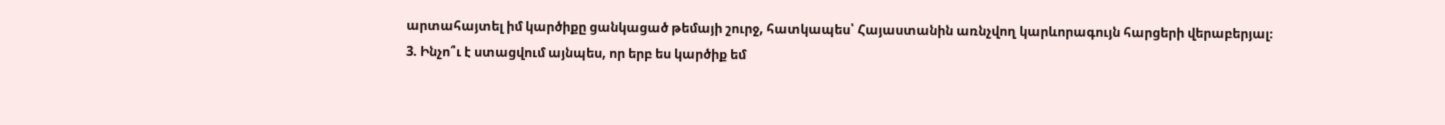արտահայտել իմ կարծիքը ցանկացած թեմայի շուրջ, հատկապես՝ Հայաստանին առնչվող կարևորագույն հարցերի վերաբերյալ։
3. Ինչո՞ւ է ստացվում այնպես, որ երբ ես կարծիք եմ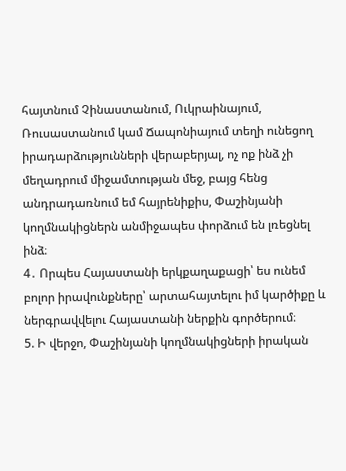հայտնում Չինաստանում, Ուկրաինայում, Ռուսաստանում կամ Ճապոնիայում տեղի ունեցող իրադարձությունների վերաբերյալ, ոչ ոք ինձ չի մեղադրում միջամտության մեջ, բայց հենց անդրադառնում եմ հայրենիքիս, Փաշինյանի կողմնակիցներն անմիջապես փորձում են լռեցնել ինձ։
4․ Որպես Հայաստանի երկքաղաքացի՝ ես ունեմ բոլոր իրավունքները՝ արտահայտելու իմ կարծիքը և ներգրավվելու Հայաստանի ներքին գործերում։
5. Ի վերջո, Փաշինյանի կողմնակիցների իրական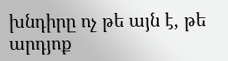խնդիրը ոչ թե այն է, թե արդյոք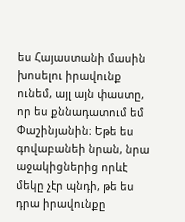ես Հայաստանի մասին խոսելու իրավունք ունեմ, այլ այն փաստը, որ ես քննադատում եմ Փաշինյանին։ Եթե ես գովաբանեի նրան, նրա աջակիցներից որևէ մեկը չէր պնդի, թե ես դրա իրավունքը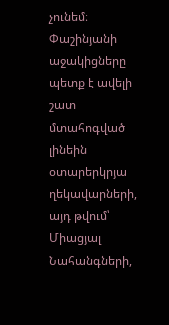չունեմ։
Փաշինյանի աջակիցները պետք է ավելի շատ մտահոգված լինեին օտարերկրյա ղեկավարների, այդ թվում՝ Միացյալ Նահանգների,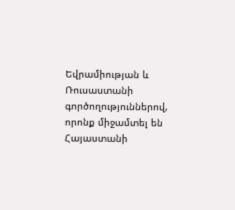Եվրամիության և Ռուսաստանի գործողություններով, որոնք միջամտել են Հայաստանի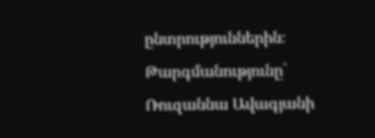ընտրություններին։
Թարգմանությունը՝ Ռուզաննա Ավագյանի